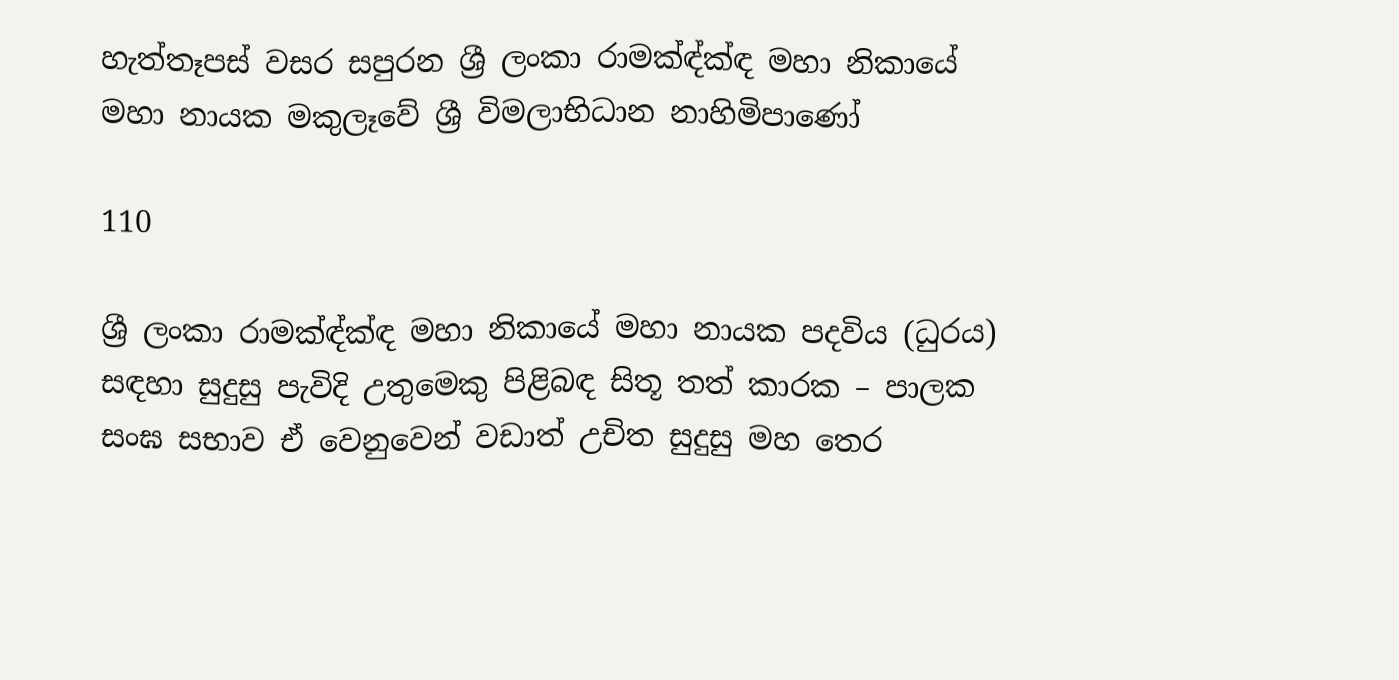හැත්තෑපස් වසර සපුරන ශ්‍රී ලංකා රාමක්‍ඳ්ක්‍ඳ මහා නිකායේ මහා නායක මකුලෑවේ ශ්‍රී විමලාභිධාන නාහිමිපාණෝ

110

ශ්‍රී ලංකා රාමක්‍ඳ්ක්‍ඳ මහා නිකායේ මහා නායක පදවිය (ධුරය) සඳහා සුදුසු පැවිදි උතුමෙකු පිළිබඳ සිතූ තත් කාරක – පාලක සංඝ සභාව ඒ වෙනුවෙන් වඩාත් උචිත සුදුසු මහ තෙර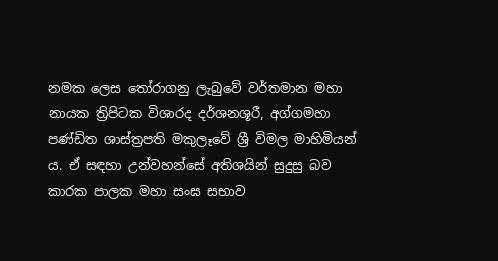නමක ලෙස තෝරාගනු ලැබුවේ වර්තමාන මහා නායක ත්‍රිපිටක විශාරද දර්ශනශූරී, අග්ගමහා පණ්ඩිත ශාස්ත්‍රපති මකුලෑවේ ශ්‍රී විමල මාහිමියන් ය. ඒ සඳහා උන්වහන්සේ අතිශයින් සුදුසු බව කාරක පාලක මහා සංඝ සභාව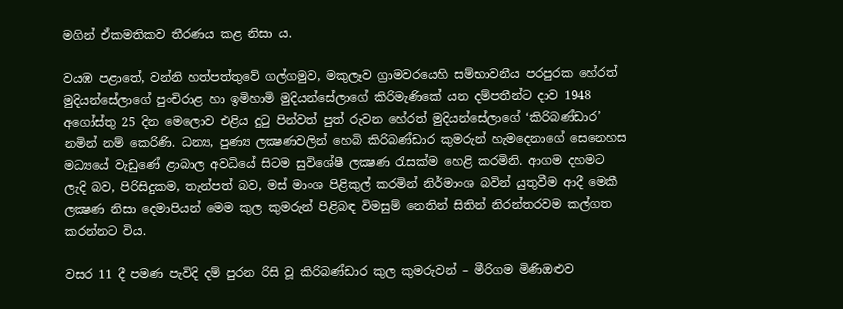මගින් ඒකමතිකව තීරණය කළ නිසා ය.

වයඹ පළාතේ, වන්නි හත්පත්තුවේ ගල්ගමුව, මකුලෑව ග්‍රාමවරයෙහි සම්භාවනීය පරපුරක හේරත් මුදියන්සේලාගේ පුංචිරාළ හා ඉමිහාමි මුදියන්සේලාගේ කිරිමැණිකේ යන දම්පතීන්ට දාව 1948 අගෝස්තු 25 දින මෙලොව එළිය දුටු පින්වත් පුත් රුවන හේරත් මුදියන්සේලාගේ ‘කිරිබණ්ඩාර’ නමින් නම් කෙරිණි. ධන්‍ය, පුණ්‍ය ලක්‍ෂණවලින් හෙබි කිරිබණ්ඩාර කුමරුන් හැමදෙනාගේ සෙනෙහස මධ්‍යයේ වැඩුණේ ළාබාල අවධියේ සිටම සුවිශේෂී ලක්‍ෂණ රැසක්ම හෙළි කරමිනි. ආගම දහමට ලැදි බව, පිරිසිදුකම, තැන්පත් බව, මස් මාංශ පිළිකුල් කරමින් නිර්මාංශ බවින් යුතුවීම ආදී මෙකී ලක්‍ෂණ නිසා දෙමාපියන් මෙම කුල කුමරුන් පිළිබඳ විමසුම් නෙතින් සිතින් නිරන්තරවම කල්ගත කරන්නට විය.

වසර 11 දී පමණ පැවිදි දම් පුරන රිසි වූ කිරිබණ්ඩාර කුල කුමරුවන් – මීරිගම මිණිඔළුව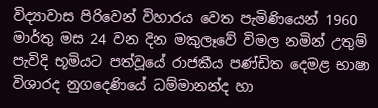විද්‍යාවාස පිරිවෙන් විහාරය වෙත පැමිණියෙන් 1960 මාර්තු මස 24 වන දින මකුලෑවේ විමල නමින් උතුම් පැවිදි භූමියට පත්වූයේ රාජකීය පණ්ඩිත දෙමළ භාෂා විශාරද නුගදෙණියේ ධම්මානන්ද හා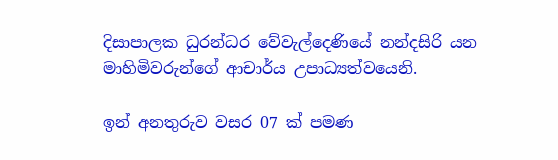දිසාපාලක ධුරන්ධර වේවැල්දෙණියේ නන්දසිරි යන මාහිමිවරුන්ගේ ආචාර්ය උපාධ්‍යත්වයෙනි.

ඉන් අනතුරුව වසර 07 ක් පමණ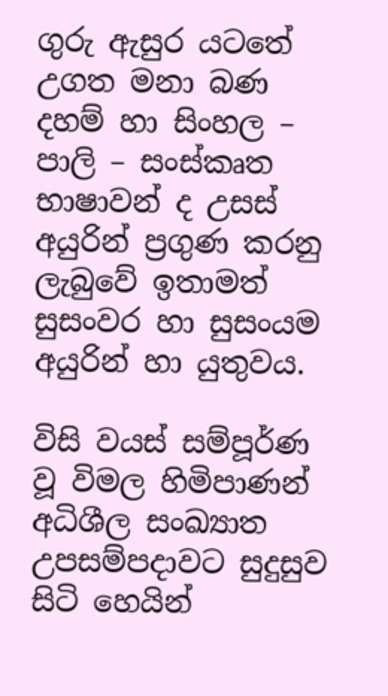ගුරු ඇසුර යටතේ උගත මනා බණ දහම් හා සිංහල – පාලි – සංස්කෘත භාෂාවන් ද උසස් අයුරින් ප්‍රගුණ කරනු ලැබුවේ ඉතාමත් සුසංවර හා සුසංයම අයුරින් හා යුතුවය.

විසි වයස් සම්පූර්ණ වූ විමල හිමිපාණන් අධිශීල සංඛ්‍යාත උපසම්පදාවට සුදුසුව සිටි හෙයින්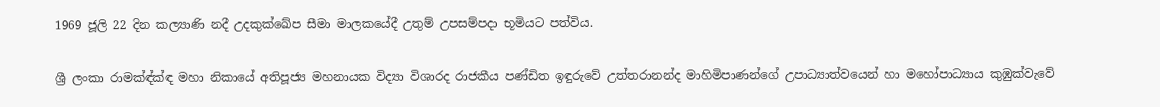1969 ජූලි 22 දින කල්‍යාණි නදී උදකුක්ඛේප සීමා මාලකයේදී උතුම් උපසම්පදා භූමියට පත්විය.

ශ්‍රී ලංකා රාමක්‍ඳ්ක්‍ඳ මහා නිකායේ අතිපූජ්‍ය මහනායක විද්‍යා විශාරද රාජකීය පණ්ඩිත ඉඳුරුවේ උත්තරානන්ද මාහිමිපාණන්ගේ උපාධ්‍යාත්වයෙන් හා මහෝපාධ්‍යාය කුඹුක්වැවේ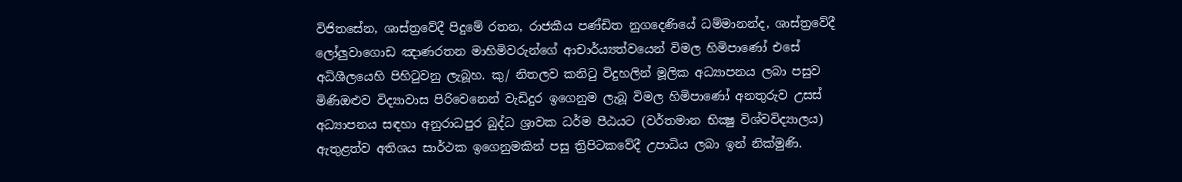විජිතසේන, ශාස්ත්‍රවේදී පිදුමේ රතන, රාජකීය පණ්ඩිත නුගදෙණියේ ධම්මානන්ද, ශාස්ත්‍රවේදී ලෝලුවාගොඩ ඤාණරතන මාහිමිවරුන්ගේ ආචාර්ය්‍යත්වයෙන් විමල හිමිපාණෝ එසේ අධිශීලයෙහි පිහිටුවනු ලැබූහ. කු/ නිතලව කනිටු විදුහලින් මූලික අධ්‍යාපනය ලබා පසුව මිණිඔළුව විද්‍යාවාස පිරිවෙනෙන් වැඩිදුර ඉගෙනුම ලැබූ විමල හිමිපාණෝ අනතුරුව උසස් අධ්‍යාපනය සඳහා අනුරාධපුර බුද්ධ ශ්‍රාවක ධර්ම පීඨයට (වර්තමාන භික්‍ෂු විශ්වවිද්‍යාලය) ඇතුළත්ව අතිශය සාර්ථක ඉගෙනුමකින් පසු ත්‍රිපිටකවේදී උපාධිය ලබා ඉන් නික්මුණි.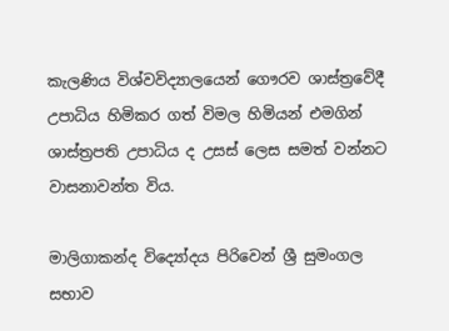කැලණිය විශ්වවිද්‍යාලයෙන් ගෞරව ශාස්ත්‍රවේදී උපාධිය හිමිකර ගත් විමල හිමියන් එමගින් ශාස්ත්‍රපති උපාධිය ද උසස් ලෙස සමත් වන්නට වාසනාවන්ත විය.

මාලිගාකන්ද විද්‍යෝදය පිරිවෙන් ශ්‍රී සුමංගල සභාව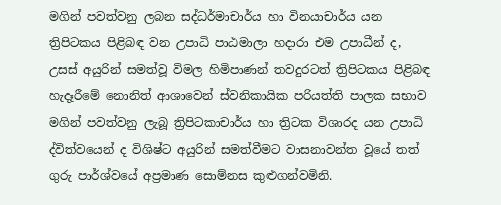මගින් පවත්වනු ලබන සද්ධර්මාචාර්ය හා විනයාචාර්ය යන ත්‍රිපිටකය පිළිබඳ වන උපාධි පාඨමාලා හදාරා එම උපාධීන් ද, උසස් අයුරින් සමත්වූ විමල හිමිපාණන් තවදුරටත් ත්‍රිපිටකය පිළිබඳ හැදෑරීමේ නොනිත් ආශාවෙන් ස්වනිකායික පරියත්ති පාලක සභාව මගින් පවත්වනු ලැබූ ත්‍රිපිටකාචාර්ය හා ත්‍රිටක විශාරද යන උපාධි ද්විත්වයෙන් ද විශිෂ්ට අයුරින් සමත්වීමට වාසනාවන්ත වූයේ තත් ගුරු පාර්ශ්වයේ අප්‍රමාණ සොම්නස කුළුගන්වමිනි.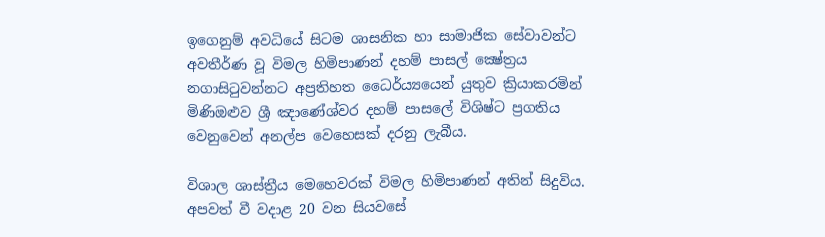ඉගෙනුම් අවධියේ සිටම ශාසනික හා සාමාජික සේවාවන්ට අවතීර්ණ වූ විමල හිමිපාණන් දහම් පාසල් ක්‍ෂේත්‍රය නගාසිටුවන්නට අප්‍රතිහත ධෛර්ය්‍යයෙන් යුතුව ක්‍රියාකරමින් මිණිඔළුව ශ්‍රී ඤාණේශ්වර දහම් පාසලේ විශිෂ්ට ප්‍රගතිය වෙනුවෙන් අනල්ප වෙහෙසක් දරනු ලැබීය.

විශාල ශාස්ත්‍රීය මෙහෙවරක් විමල හිමිපාණන් අතින් සිදුවිය. අපවත් වී වදාළ 20 වන සියවසේ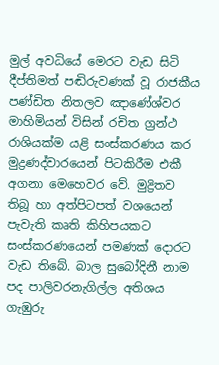මුල් අවධියේ මෙරට වැඩ සිටි දීප්තිමත් පඬිරුවණක් වූ රාජකීය පණ්ඩිත නිතලව ඤාණේශ්වර මාහිමියන් විසින් රචිත ග්‍රන්ථ රාශියක්ම යළි සංස්කරණය කර මුද්‍රණද්වාරයෙන් පිටකිරීම එකී අගනා මෙහෙවර වේ. මුද්‍රිතව තිබූ හා අත්පිටපත් වශයෙන් පැවැති කෘති කිහිපයකට සංස්කරණයෙන් පමණක් දොරට වැඩ තිබේ. බාල සුබෝදිනී නාම පද පාලිවරනැගිල්ල අතිශය ගැඹුරු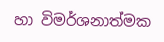හා විමර්ශනාත්මක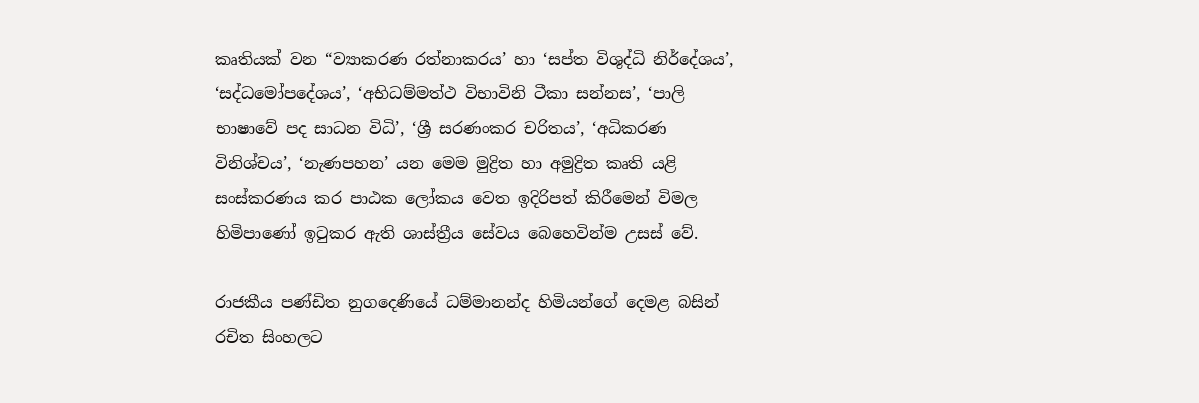කෘතියක් වන “ව්‍යාකරණ රත්නාකරය’ හා ‘සප්ත විශුද්ධි නිර්දේශය’, ‘සද්ධමෝපදේශය’, ‘අභිධම්මත්ථ විභාවිනි ටීකා සන්නස’, ‘පාලි භාෂාවේ පද සාධන විධි’, ‘ශ්‍රී සරණංකර චරිතය’, ‘අධිකරණ විනිශ්චය’, ‘නැණපහන’ යන මෙම මුද්‍රිත හා අමුද්‍රිත කෘති යළි සංස්කරණය කර පාඨක ලෝකය වෙත ඉදිරිපත් කිරීමෙන් විමල හිමිපාණෝ ඉටුකර ඇති ශාස්ත්‍රීය සේවය බෙහෙවින්ම උසස් වේ.

රාජකීය පණ්ඩිත නුගදෙණියේ ධම්මානන්ද හිමියන්ගේ දෙමළ බසින් රචිත සිංහලට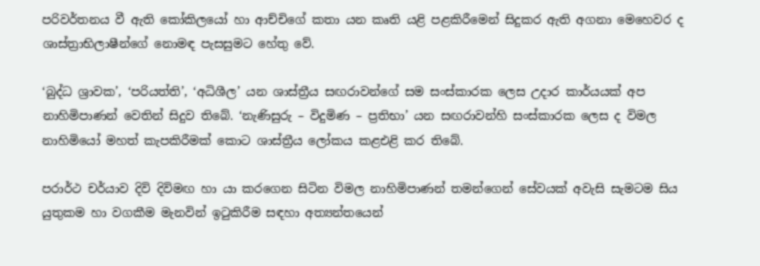පරිවර්තනය වී ඇති කෝකිලයෝ හා ආච්චිගේ කතා යන කෘති යළි පළකිරීමෙන් සිදුකර ඇති අගනා මෙහෙවර ද ශාස්ත්‍රාභිලාෂීන්ගේ නොමඳ පැසසුමට හේතු වේ.

‘බුද්ධ ශ්‍රාවක’, ‘පරියත්ති’, ‘අධිශීල’ යන ශාස්ත්‍රීය සඟරාවන්ගේ සම සංස්කාරක ලෙස උදාර කාර්යයක් අප නාහිමිපාණන් වෙතින් සිදුව තිබේ. ‘නැණිසුරු – විදුමිණ – ප්‍රතිභා’ යන සඟරාවන්හි සංස්කාරක ලෙස ද විමල නාහිමියෝ මහත් කැපකිරීමක් කොට ශාස්ත්‍රීය ලෝකය කළඑළි කර තිබේ.

පරාර්ථ චර්යාව දිවි දිවිමඟ හා යා කරගෙන සිටින විමල නාහිමිපාණන් තමන්ගෙන් සේවයක් අවැසි සැමටම සිය යුතුකම හා වගකීම මැනවින් ඉටුකිරීම සඳහා අත්‍යන්තයෙන්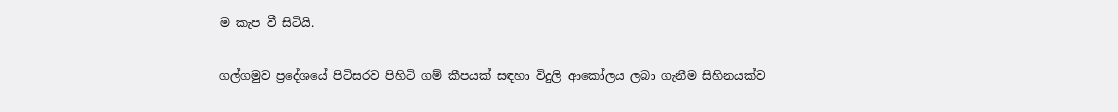ම කැප වී සිටියි.

ගල්ගමුව ප්‍රදේශයේ පිටිසරව පිහිටි ගම් කීපයක් සඳහා විදුලි ආකෝලය ලබා ගැනීම සිහිනයක්ව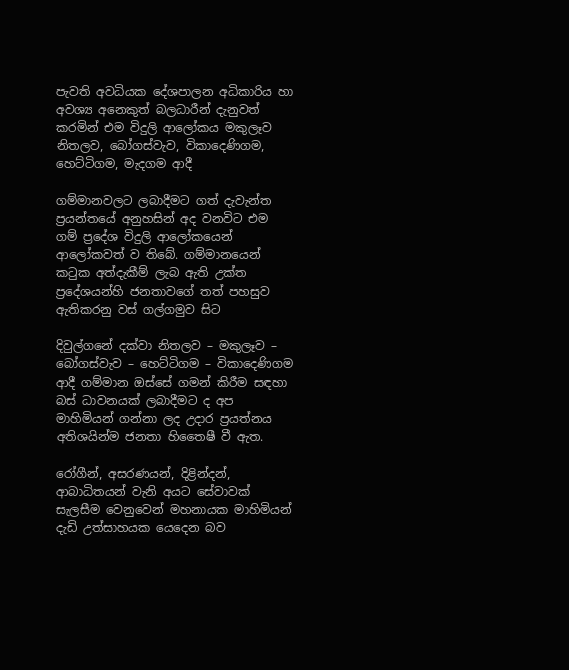පැවති අවධියක දේශපාලන අධිකාරිය හා අවශ්‍ය අනෙකුත් බලධාරීන් දැනුවත් කරමින් එම විදුලි ආලෝකය මකුලෑව නිතලව, බෝගස්වැව, විකාදෙණිගම, හෙට්ටිගම, මැදගම ආදී

ගම්මානවලට ලබාදීමට ගත් දැවැන්ත ප්‍රයන්තයේ අනුහසින් අද වනවිට එම ගම් ප්‍රදේශ විදුලි ආලෝකයෙන් ආලෝකවත් ව තිබේ. ගම්මානයෙන් කටුක අත්දැකීම් ලැබ ඇති උක්ත ප්‍රදේශයන්හි ජනතාවගේ තත් පහසුව ඇතිකරනු වස් ගල්ගමුව සිට

දිවුල්ගනේ දක්වා නිතලව – මකුලෑව – බෝගස්වැව – හෙට්ටිගම – විකාදෙණිගම ආදී ගම්මාන ඔස්සේ ගමන් කිරීම සඳහා බස් ධාවනයක් ලබාදීමට ද අප මාහිමියන් ගන්නා ලද උදාර ප්‍රයත්නය අතිශයින්ම ජනතා හිතෛෂී වී ඇත.

රෝගීන්, අසරණයන්, දිළින්දන්, ආබාධිතයන් වැනි අයට සේවාවක් සැලසීම වෙනුවෙන් මහනායක මාහිමියන් දැඩි උත්සාහයක යෙදෙන බව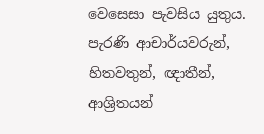වෙසෙසා පැවසිය යුතුය. පැරණි ආචාර්යවරුන්, හිතවතුන්, ඥාතීන්, ආශ්‍රිතයන්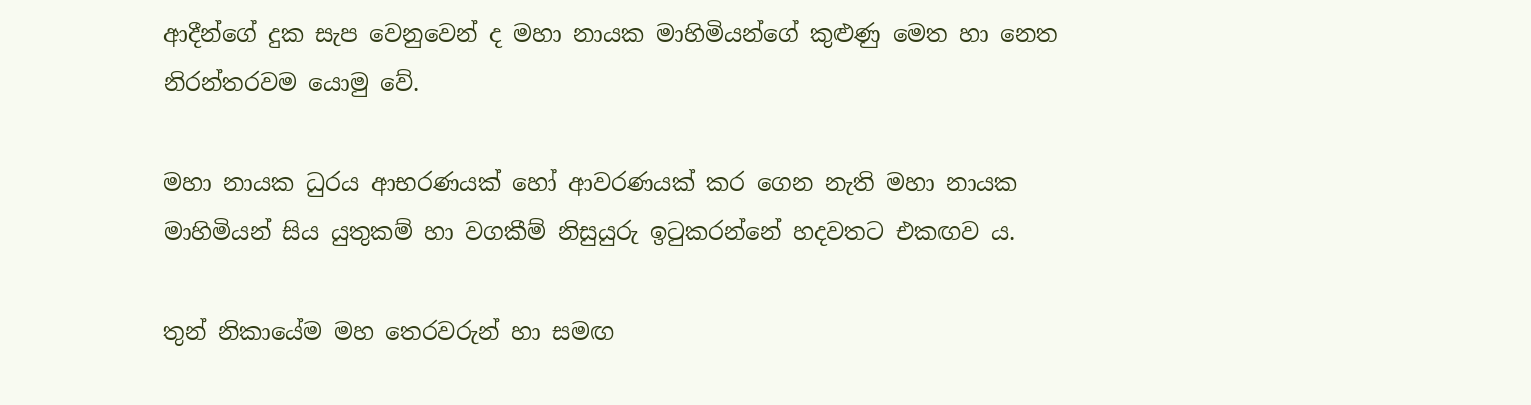ආදීන්ගේ දුක සැප වෙනුවෙන් ද මහා නායක මාහිමියන්ගේ කුළුණු මෙත හා නෙත නිරන්තරවම යොමු වේ.

මහා නායක ධුරය ආභරණයක් හෝ ආවරණයක් කර ගෙන නැති මහා නායක මාහිමියන් සිය යුතුකම් හා වගකීම් නිසුයුරු ඉටුකරන්නේ හදවතට එකඟව ය.

තුන් නිකායේම මහ තෙරවරුන් හා සමඟ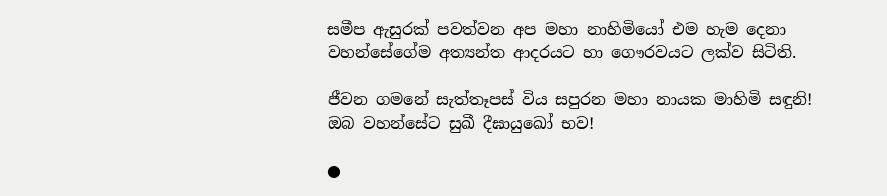සමීප ඇසුරක් පවත්වන අප මහා නාහිමියෝ එම හැම දෙනා වහන්සේගේම අත්‍යන්ත ආදරයට හා ගෞරවයට ලක්ව සිටිති.

ජීවන ගමනේ සැත්තෑපස් විය සපුරන මහා නායක මාහිමි සඳුනි! ඔබ වහන්සේට සුඛී දීඝායුඛෝ භව!

●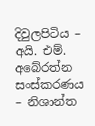දිවුලපිටිය – අයි. එම්. අබේරත්න
සංස්කරණය – නිශාන්ත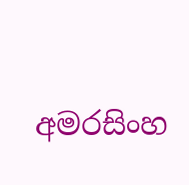අමරසිංහ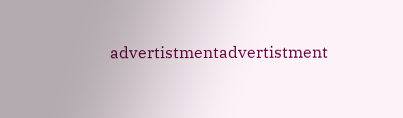advertistmentadvertistment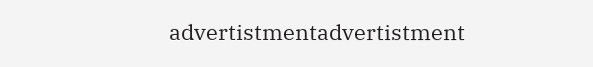advertistmentadvertistment